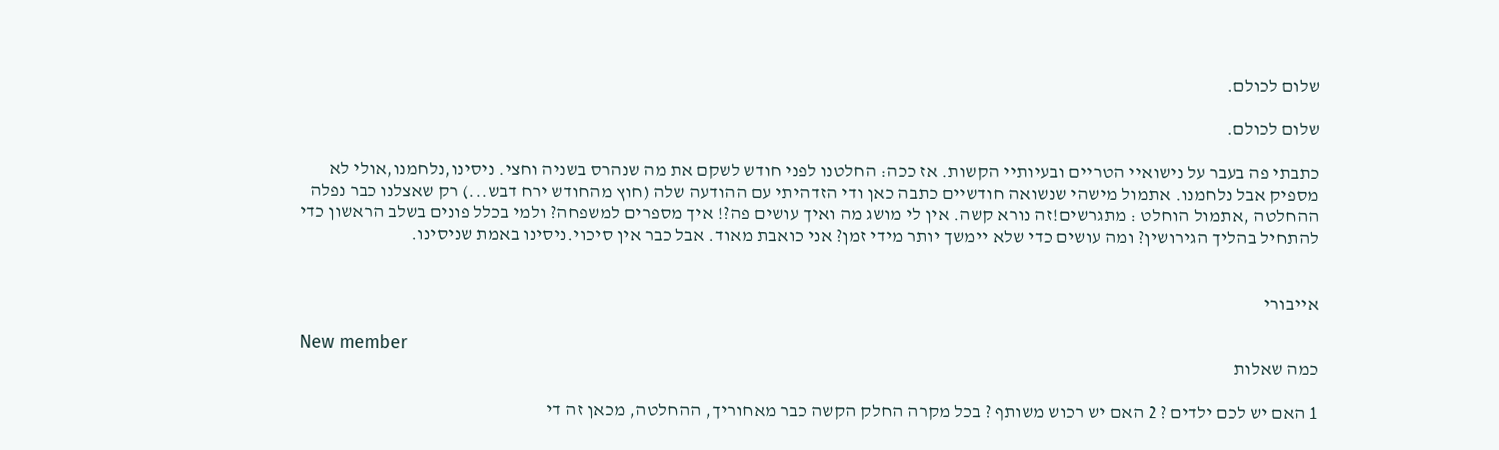שלום לכולם.

שלום לכולם.

כתבתי פה בעבר על נישואיי הטריים ובעיותיי הקשות. אז ככה: החלטנו לפני חודש לשקם את מה שנהרס בשניה וחצי. ניסינו,נלחמנו,אולי לא מספיק אבל נלחמנו. אתמול מישהי שנשואה חודשיים כתבה כאן ודי הזדהיתי עם ההודעה שלה (חוץ מהחודש ירח דבש...) רק שאצלנו כבר נפלה ההחלטה ,אתמול הוחלט : מתגרשים!זה נורא קשה. אין לי מושג מה ואיך עושים פה?! איך מספרים למשפחה? ולמי בכלל פונים בשלב הראשון כדי להתחיל בהליך הגירושין? ומה עושים כדי שלא יימשך יותר מידי זמן? אני כואבת מאוד. אבל כבר אין סיכוי.ניסינו באמת שניסינו.


אייבורי

New member
כמה שאלות

1 האם יש לכם ילדים ? 2 האם יש רכוש משותף ? בכל מקרה החלק הקשה כבר מאחוריך, ההחלטה, מכאן זה די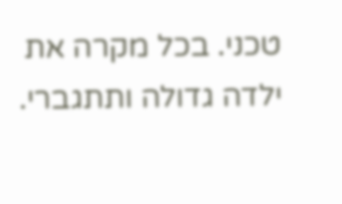טכני. בכל מקרה את ילדה גדולה ותתגברי.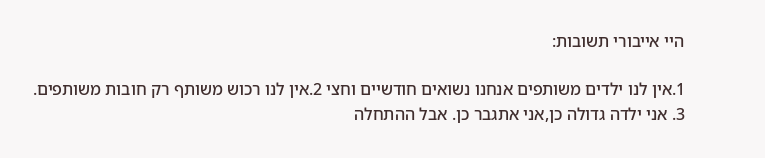היי אייבורי תשובות:

1.אין לנו ילדים משותפים אנחנו נשואים חודשיים וחצי 2.אין לנו רכוש משותף רק חובות משותפים. 3. אני ילדה גדולה כן,אני אתגבר כן. אבל ההתחלה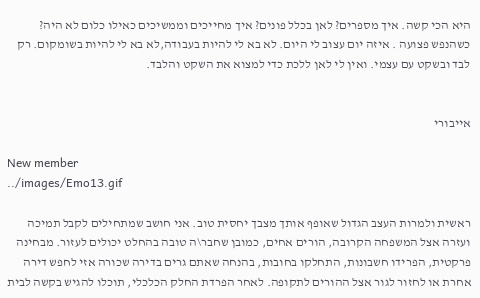היא הכי קשה. איך מספרים? לאן בכלל פונים? איך מחייכים וממשיכים כאילו כלום לא היה? כשהנפש פצועה . איזה יום עצוב לי היום. לא בא לי להיות בעבודה,לא בא לי להיות בשומקום. רק לבד ובשקט עם עצמי. ואין לי לאן ללכת כדי למצוא את השקט והלבד.


אייבורי

New member
../images/Emo13.gif

ראשית ולמרות העצב הגדול שאופף אותך מצבך יחסית טוב. אני חושב שמתחילים לקבל תמיכה ועזרה אצל המשפחה הקרובה, הורים אחים, כמובן שחבר\ה טובה בהחלט יכולים לעזור. מבחינה פרקטית, הפרידו חשבונות, התחלקו בחובות, בהנחה שאתם גרים בדירה שכורה אזי לחפש דירה אחרת או לחזור לגור אצל ההורים לתקופה. לאחר הפרדת החלק הכלכלי, תוכלו להגיש בקשה לבית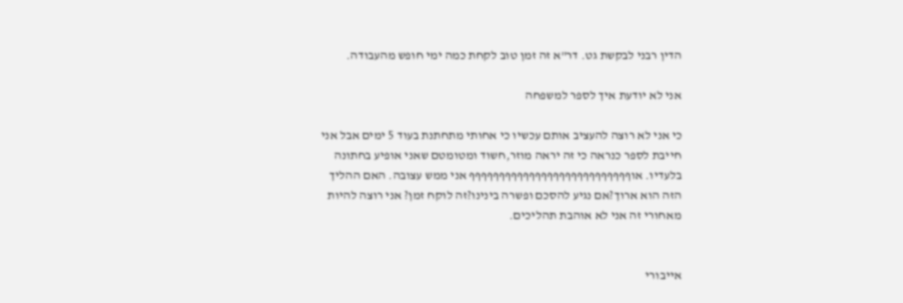הדין רבני לבקשת גט. דר"א זה זמן טוב לקחת כמה ימי חופש מהעבודה.

אני לא יודעת איך לספר למשפחה

כי אני לא רוצה להעציב אותם עכשיו כי אחותי מתחתנת בעוד 5 ימים אבל אני חייבת לספר כנראה כי זה יראה מוזר,חשוד ומטומטם שאני אופיע בחתונה בלעדיו. אוףףףףףףףףףףףףףףףףףףףףףףףףףףף אני ממש עצובה. האם ההליך הזה הוא ארוך?אם נגיע להסכם ופשרה בינינו?זה לוקח זמן? אני רוצה להיות מאחורי זה אני לא אוהבת תהליכים.


אייבורי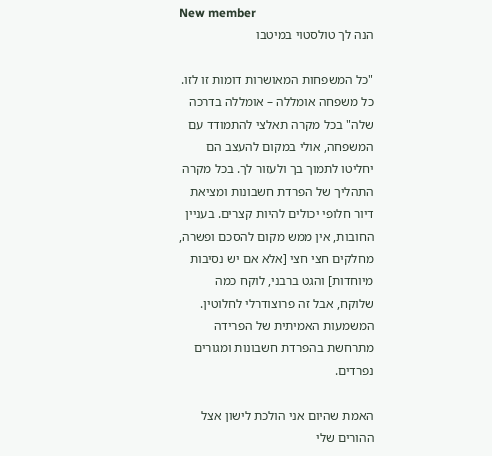New member
הנה לך טולסטוי במיטבו

"כל המשפחות המאושרות דומות זו לזו. כל משפחה אומללה – אומללה בדרכה שלה" בכל מקרה תאלצי להתמודד עם המשפחה, אולי במקום להעצב הם יחליטו לתמוך בך ולעזור לך. בכל מקרה התהליך של הפרדת חשבונות ומציאת דיור חלופי יכולים להיות קצרים. בעניין החובות, אין ממש מקום להסכם ופשרה, מחלקים חצי חצי [אלא אם יש נסיבות מיוחדות] והגט ברבני, לוקח כמה שלוקח, אבל זה פרוצודרלי לחלוטין. המשמעות האמיתית של הפרידה מתרחשת בהפרדת חשבונות ומגורים נפרדים.

האמת שהיום אני הולכת לישון אצל ההורים שלי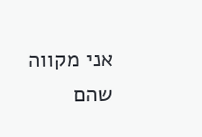אני מקווה שהם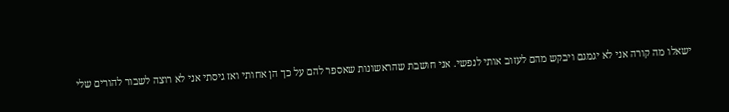ישאלו מה קורה אני לא יגמגם ויבקש מהם לעזוב אותי לנפשי. אני חושבת שהראשונות שאספר להם על כך הן אחותי ואז גיסתי אני לא רוצה לשבור להורים שלי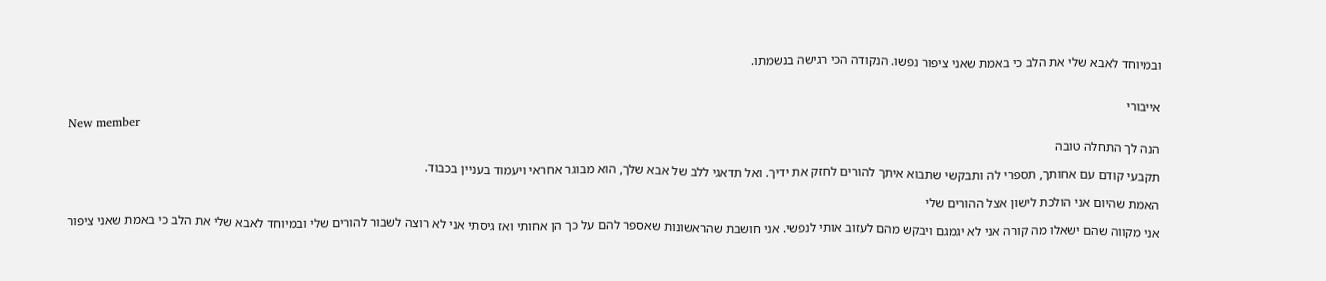ובמיוחד לאבא שלי את הלב כי באמת שאני ציפור נפשו. הנקודה הכי רגישה בנשמתו.


אייבורי

New member
הנה לך התחלה טובה

תקבעי קודם עם אחותך, תספרי לה ותבקשי שתבוא איתך להורים לחזק את ידיך. ואל תדאגי ללב של אבא שלך, הוא מבוגר אחראי ויעמוד בעניין בכבוד.

האמת שהיום אני הולכת לישון אצל ההורים שלי

אני מקווה שהם ישאלו מה קורה אני לא יגמגם ויבקש מהם לעזוב אותי לנפשי. אני חושבת שהראשונות שאספר להם על כך הן אחותי ואז גיסתי אני לא רוצה לשבור להורים שלי ובמיוחד לאבא שלי את הלב כי באמת שאני ציפור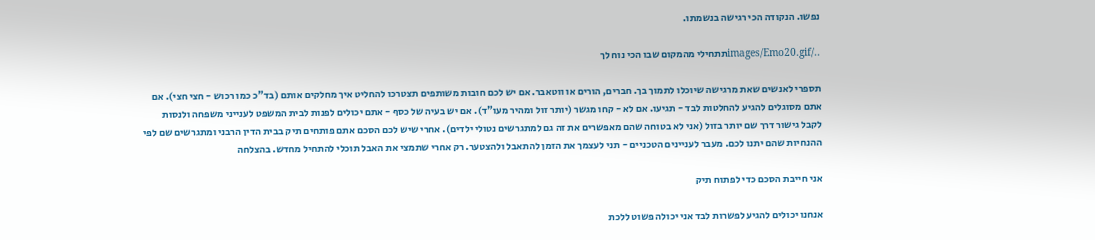נפשו. הנקודה הכי רגישה בנשמתו.

../images/Emo20.gifתתחילי מהמקום שבו הכי נוח לך

תספרי לאנשים שאת מרגישה שיוכלו לתמוך בך. חברים, הורים או ווטאבר. אם יש לכם חובות משותפים תצטרכו להחליט איך מחלקים אותם (בד"כ כמו רכוש - חצי חצי). אם אתם מסוגלים להגיע להחלטות לבד - תגיעו. אם לא - קחו מגשר (יותר זול ומהיר מעו"ד). אם יש בעיה של כסף - אתם יכולים לפנות לבית המשפט לענייני משפחה ולנסות לקבל גישור דרך שם יותר בזול (אני לא בטוחה שהם מאפשרים את זה גם למתגרשים נטולי ילדים). אחרי שיש לכם הסכם אתם פותחים תיק בבית הדין הרבני ומתגרשים שם לפי ההנחיות שהם יתנו לכם. מעבר לעניינים הטכניים - תני לעצמך את הזמן להתאבל ולהצטער. רק אחרי שתמצי את האבל תוכלי להתחיל מחדש. בהצלחה

אני חייבת הסכם כדי לפתוח תיק

אנחנו יכולים להגיע לפשרות לבד אני יכולה פשוט ללכת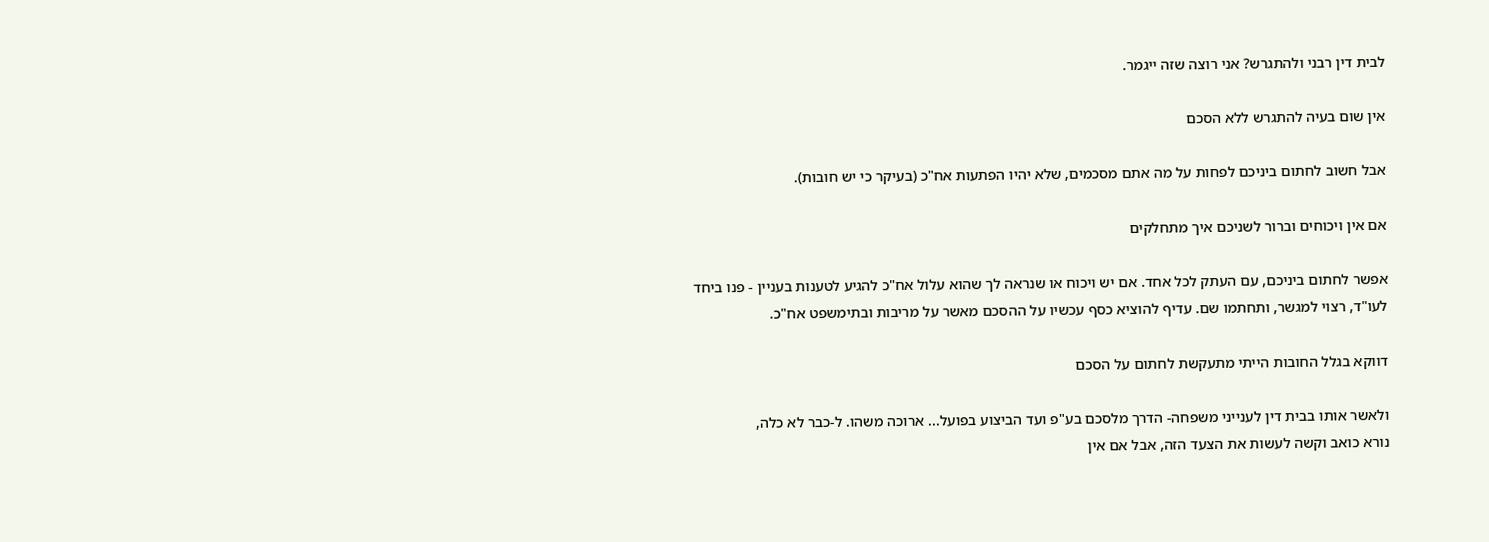לבית דין רבני ולהתגרש? אני רוצה שזה ייגמר.

אין שום בעיה להתגרש ללא הסכם

אבל חשוב לחתום ביניכם לפחות על מה אתם מסכמים, שלא יהיו הפתעות אח"כ (בעיקר כי יש חובות).

אם אין ויכוחים וברור לשניכם איך מתחלקים

אפשר לחתום ביניכם, עם העתק לכל אחד. אם יש ויכוח או שנראה לך שהוא עלול אח"כ להגיע לטענות בעניין - פנו ביחד לעו"ד, רצוי למגשר, ותחתמו שם. עדיף להוציא כסף עכשיו על ההסכם מאשר על מריבות ובתימשפט אח"כ.

דווקא בגלל החובות הייתי מתעקשת לחתום על הסכם

ולאשר אותו בבית דין לענייני משפחה- הדרך מלסכם בע"פ ועד הביצוע בפועל... ארוכה משהו. ל-כבר לא כלה,
נורא כואב וקשה לעשות את הצעד הזה, אבל אם אין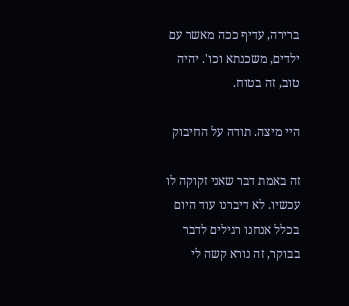ברירה, עדיף ככה מאשר עם ילדים, משכנתא וכו'. יהיה טוב, זה בטוח.

היי מיצה. תודה על החיבוק

זה באמת דבר שאני זקוקה לו עכשיו. לא דיברנו עוד היום בכלל אנחנו רגילים לדבר בבוקר, זה נורא קשה לי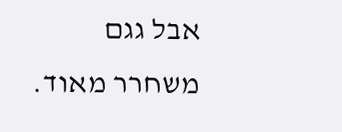אבל גגם משחרר מאוד.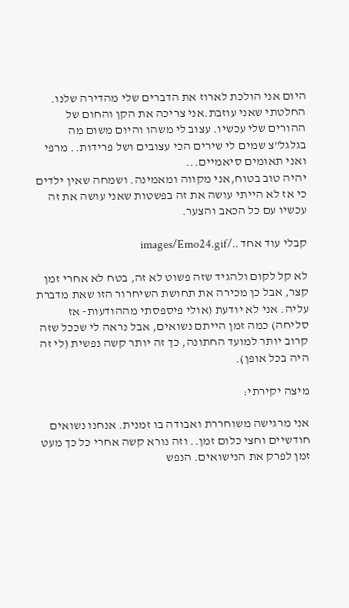היום אני הולכת לארוז את הדברים שלי מהדירה שלנו. החלטתי שאני עוזבת.אני צריכה את הקן והחום של ההורים שלי עכשיו. עצוב לי משהו והיום משום מה בגלגל"צ שמים לי שירים הכי עצובים ושל פרידות.. מרפי ואני תאומים סיאמיים...
יהיה טוב בטוח,אני מקווה ומאמינה. ושמחה שאין ילדים כי אז לא הייתי עושה את זה בפשטות שאני עושה את זה עכשיו עם כל הכאב והצער.

קבלי עוד אחד ../images/Emo24.gif

לא קל לקום ולהגיד שזה פשוט לא זה, בטח לא אחרי זמן קצר, אבל כן מכירה את תחושת השיחרור הזו שאת מדברת עליה. אני לא יודעת (אולי פיספסתי מההודעות- אז סליחה) כמה זמן הייתם נשואים, אבל נראה לי שככל שזה קרוב יותר למועד החתונה, כך זה יותר קשה נפשית (לי זה היה בכל אופן).

מיצה יקירתי:

אני מרגישה משוחררת ואבודה בו זמנית. אנחנו נשואים חודשיים וחצי כלום זמן.. וזה נורא קשה אחרי כל כך מעט זמן לפרק את הנישואים. הנפש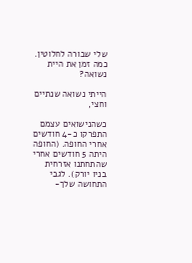שלי שבורה לחלוטין. כמה זמן את היית נשואה?

הייתי נשואה שנתיים וחצי,

כשהנישואים עצמם התפרקו כ-4 חודשים אחרי החופה. (החופה היתה 5 חודשים אחרי שהתחתנו אזרחית בניו יורק). לגבי התחושה שלך-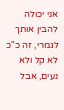אני יכולה להבין אותך לגמרי, זה כ"כ לא קל ולא נעים, אבל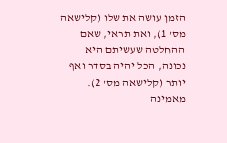הזמן עושה את שלו (קלישאה מס' 1), ואת תראי, שאם ההחלטה שעשיתם היא נכונה, הכל יהיה בסדר ואף יותר (קלישאה מס' 2). מאמינה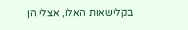בקלישאות האלו, אצלי הן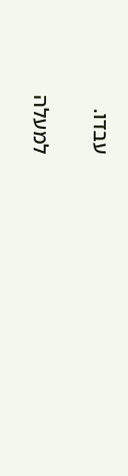עבדו.

למעלה